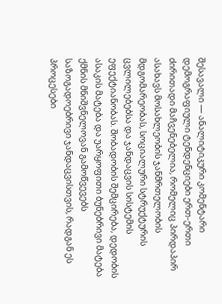შესავალი — ანალიტიკური კომენტარი
დემოგრაფიული ტენდენციები ერთ-ერთი ძირითადი მაჩვენებელია, რომელიც პირდაპირ ასახავს მოსახლეობის ჯანმრთელობის მდგომარეობას, სოციალური სტრუქტურის ცვლილებებსა და ჯანდაცვის სისტემის ეფექტიანობას. შობადობის შემცირება, დედობის ასაკის მატება და უარყოფითი ბუნებრივი მატება ქმნის მნიშვნელოვან გამოწვევებს საზოგადოებრივი ჯანდაცვისთვის, რადგან ეს პროცესები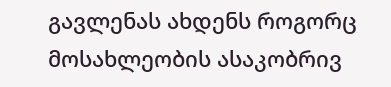გავლენას ახდენს როგორც მოსახლეობის ასაკობრივ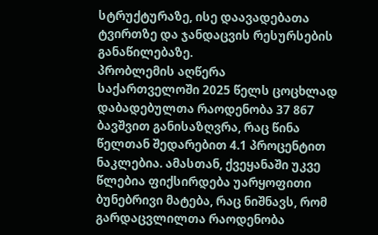სტრუქტურაზე, ისე დაავადებათა ტვირთზე და ჯანდაცვის რესურსების განაწილებაზე.
პრობლემის აღწერა
საქართველოში 2025 წელს ცოცხლად დაბადებულთა რაოდენობა 37 867 ბავშვით განისაზღვრა, რაც წინა წელთან შედარებით 4.1 პროცენტით ნაკლებია. ამასთან, ქვეყანაში უკვე წლებია ფიქსირდება უარყოფითი ბუნებრივი მატება, რაც ნიშნავს, რომ გარდაცვლილთა რაოდენობა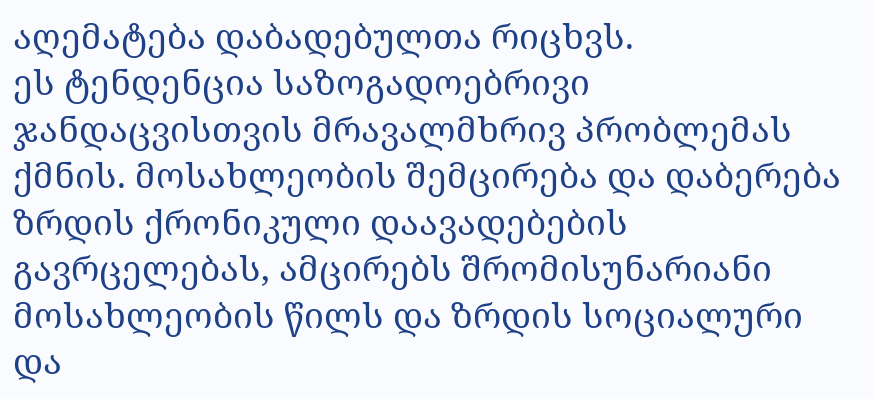აღემატება დაბადებულთა რიცხვს.
ეს ტენდენცია საზოგადოებრივი ჯანდაცვისთვის მრავალმხრივ პრობლემას ქმნის. მოსახლეობის შემცირება და დაბერება ზრდის ქრონიკული დაავადებების გავრცელებას, ამცირებს შრომისუნარიანი მოსახლეობის წილს და ზრდის სოციალური და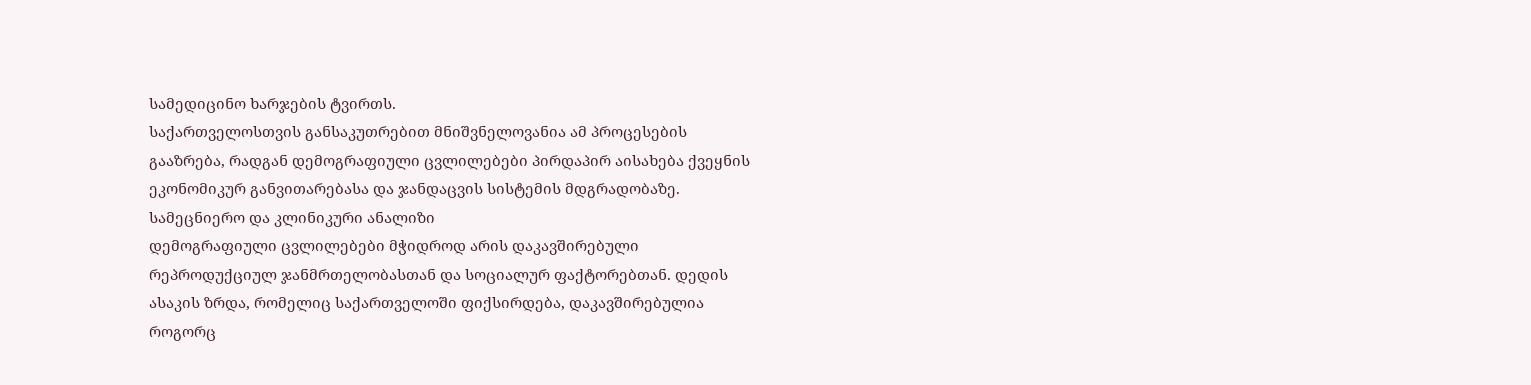სამედიცინო ხარჯების ტვირთს.
საქართველოსთვის განსაკუთრებით მნიშვნელოვანია ამ პროცესების გააზრება, რადგან დემოგრაფიული ცვლილებები პირდაპირ აისახება ქვეყნის ეკონომიკურ განვითარებასა და ჯანდაცვის სისტემის მდგრადობაზე.
სამეცნიერო და კლინიკური ანალიზი
დემოგრაფიული ცვლილებები მჭიდროდ არის დაკავშირებული რეპროდუქციულ ჯანმრთელობასთან და სოციალურ ფაქტორებთან. დედის ასაკის ზრდა, რომელიც საქართველოში ფიქსირდება, დაკავშირებულია როგორც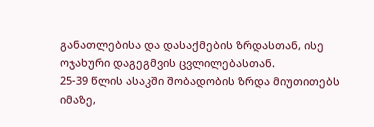განათლებისა და დასაქმების ზრდასთან, ისე ოჯახური დაგეგმვის ცვლილებასთან.
25-39 წლის ასაკში შობადობის ზრდა მიუთითებს იმაზე,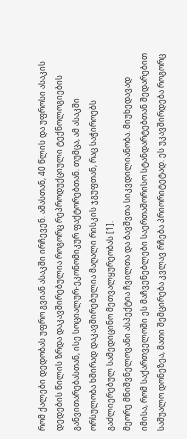რომ ქალები დედობას უფრო გვიან ასაკში ირჩევენ. ამასთან, 40 წლის და უფროსი ასაკის დედების წილის ზრდა დაკავშირებულია როგორც რეპროდუქციული ტექნოლოგიების განვითარებასთან, ისე სოციალურ-ეკონომიკურ ფაქტორებთან. თუმცა, ამ ასაკში ორსულობა ხშირად დაკავშირებულია მაღალი რისკის ჯგუფთან, რაც საჭიროებს გაძლიერებულ სამედიცინო მეთვალყურეობას [1].
მეორე მნიშვნელოვანი ასპექტია ჩვილთა და ბავშვთა სიკვდილიანობა. მიუხედავად იმისა, რომ საქართველოში ეს მაჩვენებლები საერთაშორისო სტანდარტებთან შედარებით საშუალო დონეზეა, მათი შემცირება კვლავ რჩება პრიორიტეტად. ეს უკავშირდება როგორც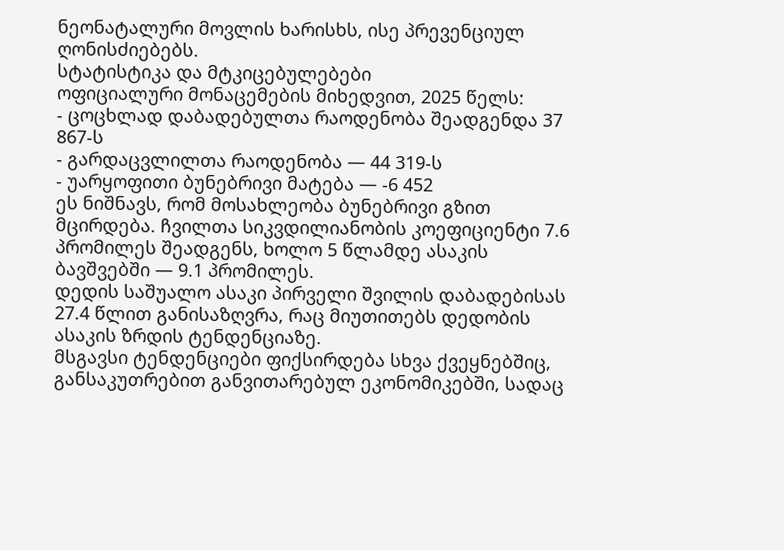ნეონატალური მოვლის ხარისხს, ისე პრევენციულ ღონისძიებებს.
სტატისტიკა და მტკიცებულებები
ოფიციალური მონაცემების მიხედვით, 2025 წელს:
- ცოცხლად დაბადებულთა რაოდენობა შეადგენდა 37 867-ს
- გარდაცვლილთა რაოდენობა — 44 319-ს
- უარყოფითი ბუნებრივი მატება — -6 452
ეს ნიშნავს, რომ მოსახლეობა ბუნებრივი გზით მცირდება. ჩვილთა სიკვდილიანობის კოეფიციენტი 7.6 პრომილეს შეადგენს, ხოლო 5 წლამდე ასაკის ბავშვებში — 9.1 პრომილეს.
დედის საშუალო ასაკი პირველი შვილის დაბადებისას 27.4 წლით განისაზღვრა, რაც მიუთითებს დედობის ასაკის ზრდის ტენდენციაზე.
მსგავსი ტენდენციები ფიქსირდება სხვა ქვეყნებშიც, განსაკუთრებით განვითარებულ ეკონომიკებში, სადაც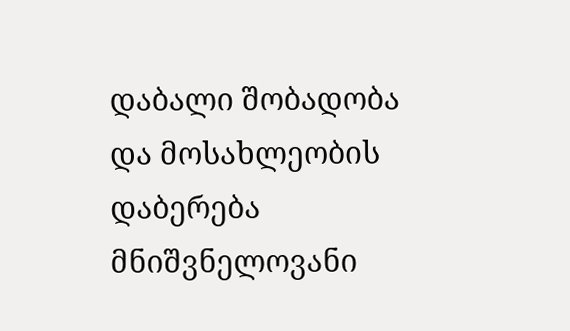დაბალი შობადობა და მოსახლეობის დაბერება მნიშვნელოვანი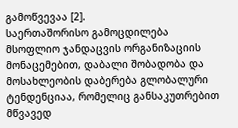გამოწვევაა [2].
საერთაშორისო გამოცდილება
მსოფლიო ჯანდაცვის ორგანიზაციის მონაცემებით, დაბალი შობადობა და მოსახლეობის დაბერება გლობალური ტენდენციაა, რომელიც განსაკუთრებით მწვავედ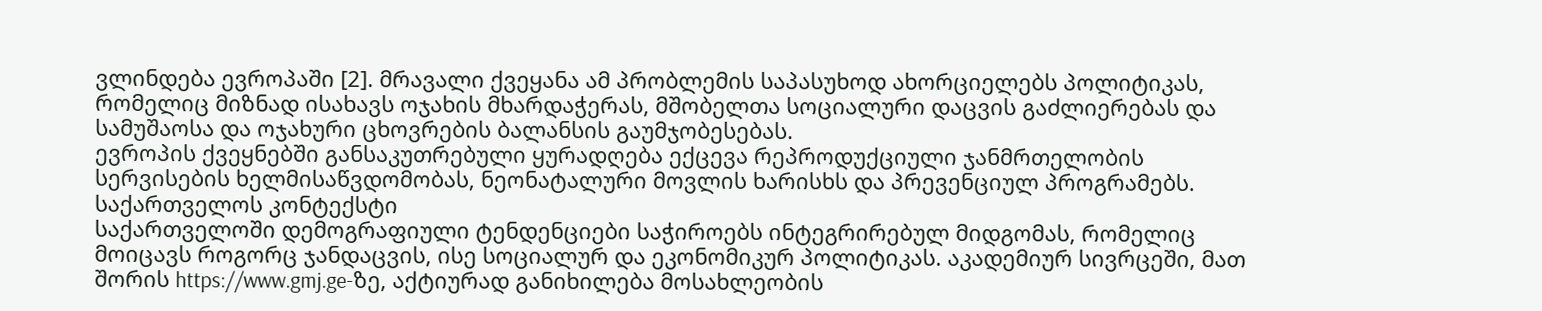ვლინდება ევროპაში [2]. მრავალი ქვეყანა ამ პრობლემის საპასუხოდ ახორციელებს პოლიტიკას, რომელიც მიზნად ისახავს ოჯახის მხარდაჭერას, მშობელთა სოციალური დაცვის გაძლიერებას და სამუშაოსა და ოჯახური ცხოვრების ბალანსის გაუმჯობესებას.
ევროპის ქვეყნებში განსაკუთრებული ყურადღება ექცევა რეპროდუქციული ჯანმრთელობის სერვისების ხელმისაწვდომობას, ნეონატალური მოვლის ხარისხს და პრევენციულ პროგრამებს.
საქართველოს კონტექსტი
საქართველოში დემოგრაფიული ტენდენციები საჭიროებს ინტეგრირებულ მიდგომას, რომელიც მოიცავს როგორც ჯანდაცვის, ისე სოციალურ და ეკონომიკურ პოლიტიკას. აკადემიურ სივრცეში, მათ შორის https://www.gmj.ge-ზე, აქტიურად განიხილება მოსახლეობის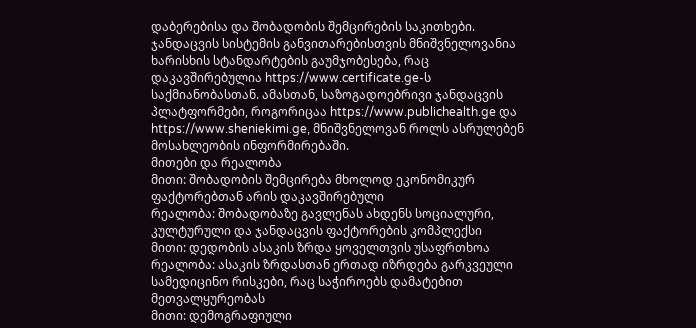დაბერებისა და შობადობის შემცირების საკითხები.
ჯანდაცვის სისტემის განვითარებისთვის მნიშვნელოვანია ხარისხის სტანდარტების გაუმჯობესება, რაც დაკავშირებულია https://www.certificate.ge-ს საქმიანობასთან. ამასთან, საზოგადოებრივი ჯანდაცვის პლატფორმები, როგორიცაა https://www.publichealth.ge და https://www.sheniekimi.ge, მნიშვნელოვან როლს ასრულებენ მოსახლეობის ინფორმირებაში.
მითები და რეალობა
მითი: შობადობის შემცირება მხოლოდ ეკონომიკურ ფაქტორებთან არის დაკავშირებული
რეალობა: შობადობაზე გავლენას ახდენს სოციალური, კულტურული და ჯანდაცვის ფაქტორების კომპლექსი
მითი: დედობის ასაკის ზრდა ყოველთვის უსაფრთხოა
რეალობა: ასაკის ზრდასთან ერთად იზრდება გარკვეული სამედიცინო რისკები, რაც საჭიროებს დამატებით მეთვალყურეობას
მითი: დემოგრაფიული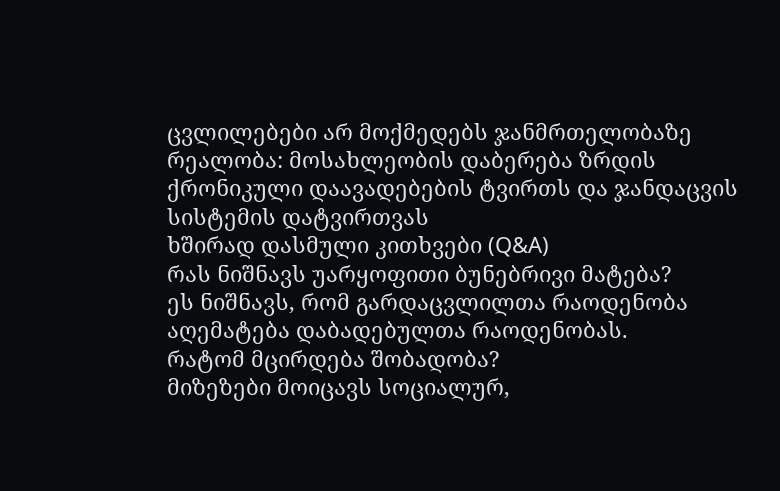ცვლილებები არ მოქმედებს ჯანმრთელობაზე
რეალობა: მოსახლეობის დაბერება ზრდის ქრონიკული დაავადებების ტვირთს და ჯანდაცვის სისტემის დატვირთვას
ხშირად დასმული კითხვები (Q&A)
რას ნიშნავს უარყოფითი ბუნებრივი მატება?
ეს ნიშნავს, რომ გარდაცვლილთა რაოდენობა აღემატება დაბადებულთა რაოდენობას.
რატომ მცირდება შობადობა?
მიზეზები მოიცავს სოციალურ,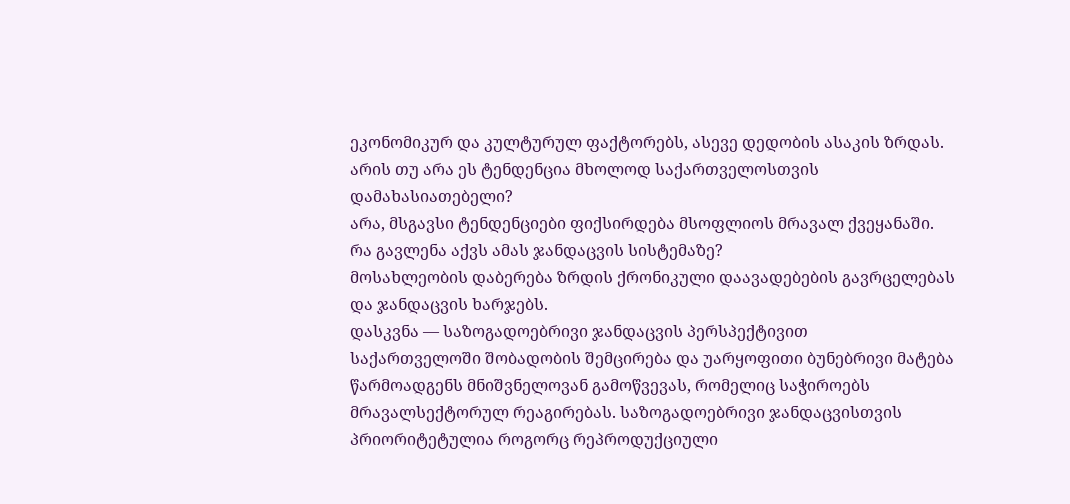ეკონომიკურ და კულტურულ ფაქტორებს, ასევე დედობის ასაკის ზრდას.
არის თუ არა ეს ტენდენცია მხოლოდ საქართველოსთვის დამახასიათებელი?
არა, მსგავსი ტენდენციები ფიქსირდება მსოფლიოს მრავალ ქვეყანაში.
რა გავლენა აქვს ამას ჯანდაცვის სისტემაზე?
მოსახლეობის დაბერება ზრდის ქრონიკული დაავადებების გავრცელებას და ჯანდაცვის ხარჯებს.
დასკვნა — საზოგადოებრივი ჯანდაცვის პერსპექტივით
საქართველოში შობადობის შემცირება და უარყოფითი ბუნებრივი მატება წარმოადგენს მნიშვნელოვან გამოწვევას, რომელიც საჭიროებს მრავალსექტორულ რეაგირებას. საზოგადოებრივი ჯანდაცვისთვის პრიორიტეტულია როგორც რეპროდუქციული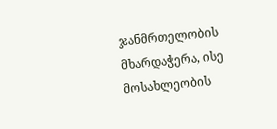ჯანმრთელობის მხარდაჭერა, ისე მოსახლეობის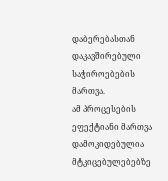დაბერებასთან დაკავშირებული საჭიროებების მართვა.
ამ პროცესების ეფექტიანი მართვა დამოკიდებულია მტკიცებულებებზე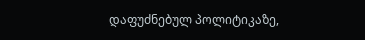დაფუძნებულ პოლიტიკაზე,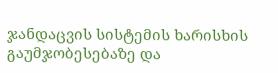ჯანდაცვის სისტემის ხარისხის გაუმჯობესებაზე და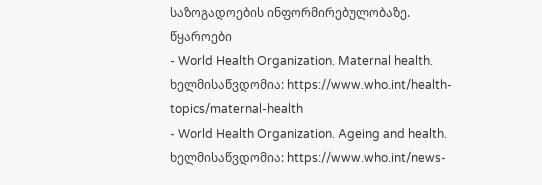საზოგადოების ინფორმირებულობაზე.
წყაროები
- World Health Organization. Maternal health. ხელმისაწვდომია: https://www.who.int/health-topics/maternal-health
- World Health Organization. Ageing and health. ხელმისაწვდომია: https://www.who.int/news-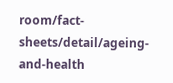room/fact-sheets/detail/ageing-and-health